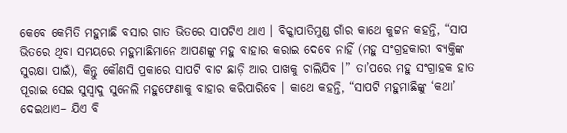କେବେ କେମିତି ମହୁମାଛି ବସାର ଗାତ ଭିତରେ ସାପଟିଏ ଥାଏ । ବିକ୍କାପାତିମୁଣ୍ଡ ଗାଁର କାଥେ କୁଟ୍ଟନ କହନ୍ତି, “ସାପ ଭିତରେ ଥିବା ସମୟରେ ମହୁମାଛିମାନେ ଆପଣଙ୍କୁ ମହୁ ବାହାର କରାଇ ଦେବେ ନାହିଁ (ମହୁ ସଂଗ୍ରହକାରୀ ବ୍ୟକ୍ତିଙ୍କ ସୁରକ୍ଷା ପାଇଁ), କିନ୍ତୁ କୌଣସି ପ୍ରକାରେ ସାପଟି ବାଟ ଛାଡ଼ି ଆର ପାଖକୁ ଚାଲିଯିବ ।” ତା’ପରେ ମହୁ ସଂଗ୍ରାହକ ହାତ ପୂରାଇ ସେଇ ସୁସ୍ଵାଦୁ ସୁନେଲି ମହୁଫେଣାକୁ ବାହାର କରିପାରିବେ । କାଥେ କହନ୍ତି, “ସାପଟି ମହୁମାଛିଙ୍କୁ ‘କଥା’ ଦେଇଥାଏ– ଯିଏ ବି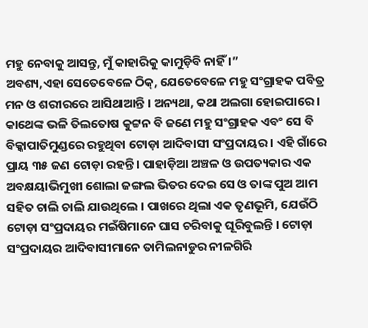ମହୁ ନେବାକୁ ଆସନ୍ତୁ, ମୁଁ କାହାରିକୁ କାମୁଡ଼ିବି ନାହିଁ ।”
ଅବଶ୍ୟ,ଏହା ସେତେବେଳେ ଠିକ୍, ଯେତେବେଳେ ମହୁ ସଂଗ୍ରାହକ ପବିତ୍ର ମନ ଓ ଶରୀରରେ ଆସିଥାଆନ୍ତି । ଅନ୍ୟଥା, କଥା ଅଲଗା ହୋଇପାରେ ।
କାଥେଙ୍କ ଭଳି ତିଲତୋଷ କୁଟ୍ଟନ ବି ଜଣେ ମହୁ ସଂଗ୍ରାହକ ଏବଂ ସେ ବି ବିକ୍କାପାତିମୁଣ୍ଡରେ ରହୁଥିବା ଟୋଡ଼ା ଆଦିବାସୀ ସଂପ୍ରଦାୟର । ଏହି ଗାଁରେ ପ୍ରାୟ ୩୫ ଜଣ ଟୋଡ଼ା ରହନ୍ତି । ପାହାଡ଼ିଆ ଅଞ୍ଚଳ ଓ ଉପତ୍ୟକାର ଏକ ଅବକ୍ଷୟାଭିମୁଖୀ ଶୋଲା ଜଙ୍ଗଲ ଭିତର ଦେଇ ସେ ଓ ତାଙ୍କ ପୁଅ ଆମ ସହିତ ଚାଲି ଚାଲି ଯାଉଥିଲେ । ପାଖରେ ଥିଲା ଏକ ତୃଣଭୂମି, ଯେଉଁଠି ଟୋଡ଼ା ସଂପ୍ରଦାୟର ମଇଁଷିମାନେ ଘାସ ଚରିବାକୁ ଘୂରିବୁଲନ୍ତି । ଟୋଡ଼ା ସଂପ୍ରଦାୟର ଆଦିବାସୀମାନେ ତାମିଲନାଡୁର ନୀଳଗିରି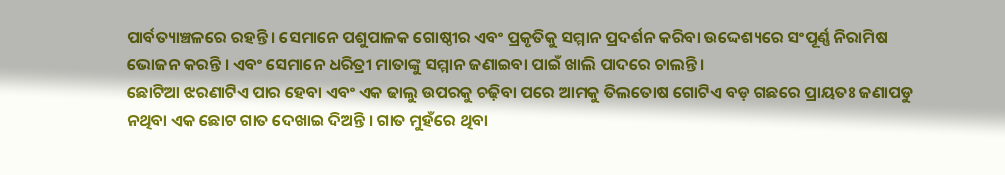ପାର୍ବତ୍ୟାଞ୍ଚଳରେ ରହନ୍ତି । ସେମାନେ ପଶୁପାଳକ ଗୋଷ୍ଠୀର ଏବଂ ପ୍ରକୃତିକୁ ସମ୍ମାନ ପ୍ରଦର୍ଶନ କରିବା ଉଦ୍ଦେଶ୍ୟରେ ସଂପୂର୍ଣ୍ଣ ନିରାମିଷ ଭୋଜନ କରନ୍ତି । ଏବଂ ସେମାନେ ଧରିତ୍ରୀ ମାତାଙ୍କୁ ସମ୍ମାନ ଜଣାଇବା ପାଇଁ ଖାଲି ପାଦରେ ଚାଲନ୍ତି ।
ଛୋଟିଆ ଝରଣାଟିଏ ପାର ହେବା ଏବଂ ଏକ ଢାଲୁ ଉପରକୁ ଚଢ଼ିବା ପରେ ଆମକୁ ତିଲତୋଷ ଗୋଟିଏ ବଡ଼ ଗଛରେ ପ୍ରାୟତଃ ଜଣାପଡୁ ନଥିବା ଏକ ଛୋଟ ଗାତ ଦେଖାଇ ଦିଅନ୍ତି । ଗାତ ମୁହଁରେ ଥିବା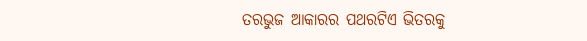ତରଭୁଜ ଆକାରର ପଥରଟିଏ ଭିତରକୁ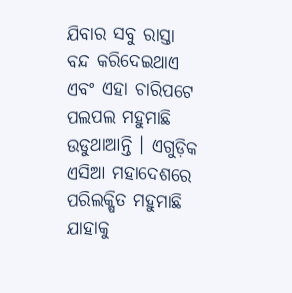ଯିବାର ସବୁ ରାସ୍ତା ବନ୍ଦ କରିଦେଇଥାଏ ଏବଂ ଏହା ଚାରିପଟେ ପଲପଲ ମହୁମାଛି ଉଡୁଥାଆନ୍ତି । ଏଗୁଡ଼ିକ ଏସିଆ ମହାଦେଶରେ ପରିଲକ୍ଷିତ ମହୁମାଛି ଯାହାକୁ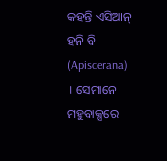କହନ୍ତି ଏସିଆନ୍ ହନି ବି (Apiscerana) । ସେମାନେ ମହୁବାକ୍ସରେ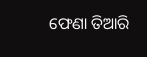ଫେଣା ତିଆରି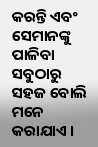କରନ୍ତି ଏବଂ ସେମାନଙ୍କୁ ପାଳିବା ସବୁଠାରୁ ସହଜ ବୋଲି ମନେ କରାଯାଏ ।